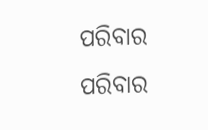ପରିବାର
ପରିବାର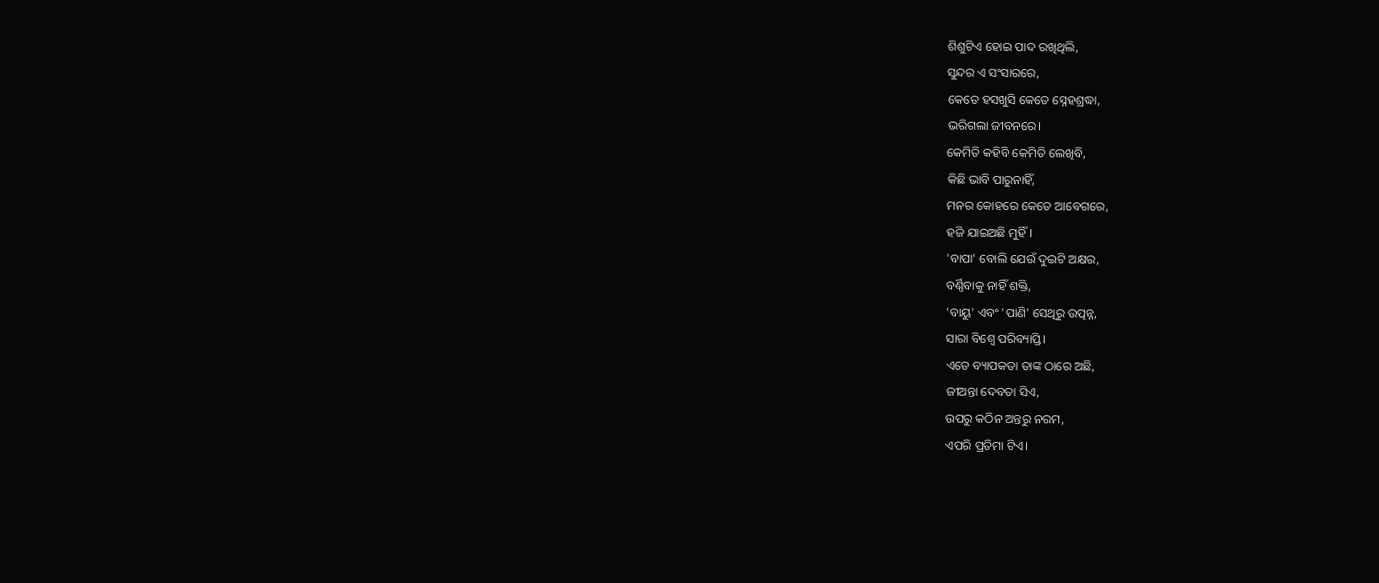ଶିଶୁଟିଏ ହୋଇ ପାଦ ରଖିଥିଲି,
ସୁନ୍ଦର ଏ ସଂସାରରେ,
କେତେ ହସଖୁସି କେତେ ସ୍ନେହଶ୍ରଦ୍ଧା,
ଭରିଗଲା ଜୀବନରେ।
କେମିତି କହିବି କେମିତି ଲେଖିବି,
କିଛି ଭାବି ପାରୁନାହିଁ,
ମନର କୋହରେ କେତେ ଆବେଗରେ,
ହଜି ଯାଇଅଛି ମୁହିଁ।
'ବାପା' ବୋଲି ଯେଉଁ ଦୁଇଟି ଅକ୍ଷର,
ବର୍ଣ୍ଣିବାକୁ ନାହିଁ ଶକ୍ତି,
'ବାୟୁ' ଏବଂ 'ପାଣି' ସେଥିରୁ ଉତ୍ପନ୍ନ,
ସାରା ବିଶ୍ବେ ପରିବ୍ୟାପ୍ତି।
ଏତେ ବ୍ୟାପକତା ତାଙ୍କ ଠାରେ ଅଛି,
ଜୀଅନ୍ତା ଦେବତା ସିଏ,
ଉପରୁ କଠିନ ଅନ୍ତରୁ ନରମ,
ଏପରି ପ୍ରତିମା ଟିଏ।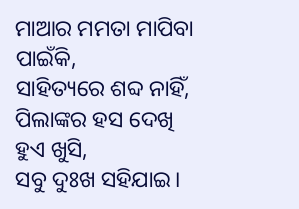ମାଆର ମମତା ମାପିବା ପାଇଁକି,
ସାହିତ୍ୟରେ ଶବ୍ଦ ନାହିଁ,
ପିଲାଙ୍କର ହସ ଦେଖି ହୁଏ ଖୁସି,
ସବୁ ଦୁଃଖ ସହିଯାଇ।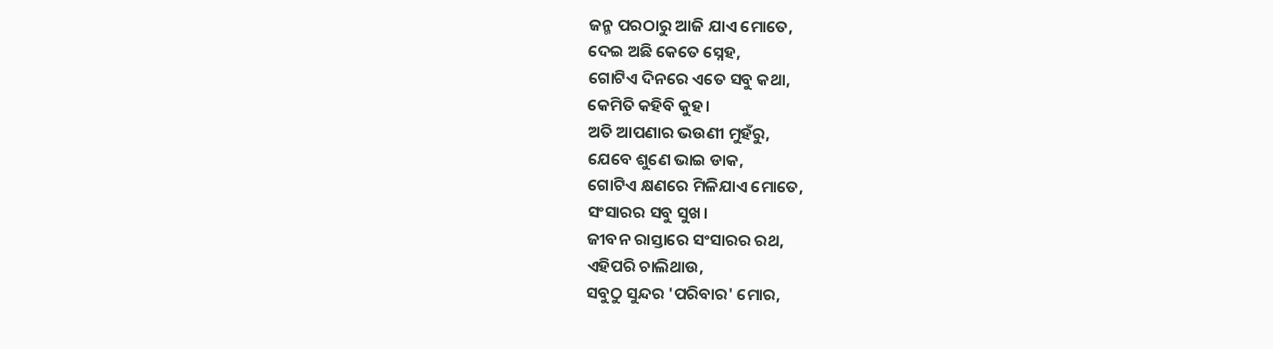ଜନ୍ମ ପରଠାରୁ ଆଜି ଯାଏ ମୋତେ,
ଦେଇ ଅଛି କେତେ ସ୍ନେହ,
ଗୋଟିଏ ଦିନରେ ଏତେ ସବୁ କଥା,
କେମିତି କହିବି କୁହ।
ଅତି ଆପଣାର ଭଉଣୀ ମୁହଁରୁ,
ଯେବେ ଶୁଣେ ଭାଇ ଡାକ,
ଗୋଟିଏ କ୍ଷଣରେ ମିଳିଯାଏ ମୋତେ,
ସଂସାରର ସବୁ ସୁଖ।
ଜୀବନ ରାସ୍ତାରେ ସଂସାରର ରଥ,
ଏହିପରି ଚାଲିଥାଉ,
ସବୁଠୁ ସୁନ୍ଦର 'ପରିବାର' ମୋର,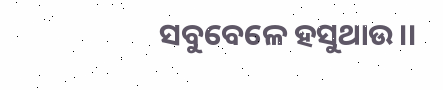ସବୁବେଳେ ହସୁଥାଉ।।